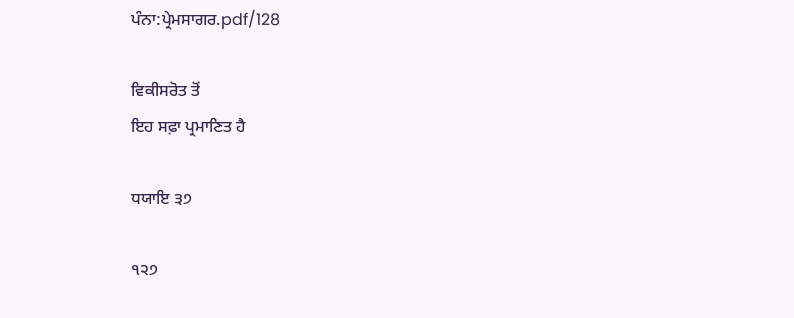ਪੰਨਾ:ਪ੍ਰੇਮਸਾਗਰ.pdf/128

ਵਿਕੀਸਰੋਤ ਤੋਂ
ਇਹ ਸਫ਼ਾ ਪ੍ਰਮਾਣਿਤ ਹੈ

ਧਯਾਇ ੩੭

੧੨੭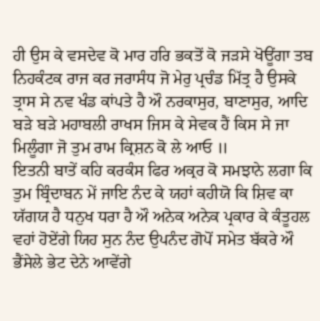ਹੀ ਉਸ ਕੇ ਵਸਦੇਵ ਕੋ ਮਾਰ ਹਰਿ ਭਕਤੋਂ ਕੋ ਜੜਸੇ ਖੋਊਂਗਾ ਤਬ ਨਿਹਕੰਟਕ ਰਾਜ ਕਰ ਜਰਾਸੰਧ ਜੋ ਮੇਰੁ ਪ੍ਰਚੰਡ ਮਿੱਤ੍ਰ ਹੈ ਉਸਕੇ ਤ੍ਰਾਸ ਸੇ ਨਵ ਖੰਡ ਕਾਂਪਤੇ ਹੈ ਔ ਨਰਕਾਸੁਰ, ਬਾਣਾਸੁਰ, ਆਦਿ ਬੜੇ ਬੜੇ ਮਹਾਬਲੀ ਰਾਖਸ ਜਿਸ ਕੇ ਸੇਵਕ ਹੈਂ ਕਿਸ ਸੇ ਜਾ ਮਿਲੂੰਗਾ ਜੋ ਤੁਮ ਰਾਮ ਕ੍ਰਿਸ਼ਨ ਕੋ ਲੇ ਆਓ ॥
ਇਤਨੀ ਬਾਤੇਂ ਕਹਿ ਕਰਕੰਸ ਫਿਰ ਅਕ੍ਰਰ ਕੋ ਸਮਝਾਨੇ ਲਗਾ ਕਿ ਤੁਮ ਬ੍ਰਿੰਦਾਬਨ ਮੇਂ ਜਾਇ ਨੰਦ ਕੇ ਯਹਾਂ ਕਹੀਯੋ ਕਿ ਸ਼ਿਵ ਕਾ ਯੱਗਯ ਹੈ ਧਨੁਖ ਧਰਾ ਹੈ ਔ ਅਨੇਕ ਅਨੇਕ ਪ੍ਰਕਾਰ ਕੇ ਕੰਤੂਹਲ ਵਹਾਂ ਹੋਏਂਗੇ ਯਿਹ ਸੁਨ ਨੰਦ ਉਪਨੰਦ ਗੋਪੋਂ ਸਮੇਤ ਬੱਕਰੇ ਔ ਭੈਂਸੇਲੇ ਭੇਟ ਦੇਨੇ ਆਵੇਂਗੇ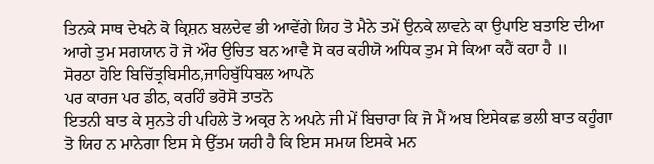ਤਿਨਕੇ ਸਾਥ ਦੇਖਨੇ ਕੋ ਕ੍ਰਿਸ਼ਨ ਬਲਦੇਵ ਭੀ ਆਵੇਂਗੇ ਯਿਹ ਤੋ ਮੈਨੇ ਤਮੇਂ ਉਨਕੇ ਲਾਵਨੇ ਕਾ ਉਪਾਇ ਬਤਾਇ ਦੀਆ ਆਗੇ ਤੁਮ ਸਗਯਾਨ ਹੋ ਜੋ ਔਰ ਉਚਿਤ ਬਨ ਆਵੈ ਸੋ ਕਰ ਕਹੀਯੋ ਅਧਿਕ ਤੁਮ ਸੇ ਕਿਆ ਕਹੈਂ ਕਹਾ ਹੈ ॥
ਸੋਰਠਾ ਹੋਇ ਬਿਚਿੱਤ੍ਰਬਿਸੀਠ,ਜਾਹਿਬੁੱਧਿਬਲ ਆਪਨੋ
ਪਰ ਕਾਰਜ ਪਰ ਡੀਠ, ਕਰਹਿੰ ਭਰੋਸੋ ਤਾਤਨੋ
ਇਤਨੀ ਬਾਤ ਕੇ ਸੁਨਤੇ ਹੀ ਪਹਿਲੇ ਤੋ ਅਕ੍ਰਰ ਨੇ ਅਪਨੇ ਜੀ ਮੇਂ ਬਿਚਾਰਾ ਕਿ ਜੋ ਮੈਂ ਅਬ ਇਸੇਕਛ ਭਲੀ ਬਾਤ ਕਹੂੰਗਾ ਤੋ ਯਿਹ ਨ ਮਾਨੇਗਾ ਇਸ ਸੇ ਉੱਤਮ ਯਹੀ ਹੈ ਕਿ ਇਸ ਸਮਯ ਇਸਕੇ ਮਨ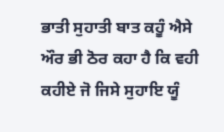ਭਾਤੀ ਸੁਹਾਤੀ ਬਾਤ ਕਹੂੰ ਐਸੇ ਔਰ ਭੀ ਠੋਰ ਕਹਾ ਹੈ ਕਿ ਵਹੀ ਕਹੀਏ ਜੋ ਜਿਸੇ ਸੁਹਾਇ ਯੂੰ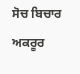ਸੋਚ ਬਿਚਾਰ ਅਕਰੂਰ